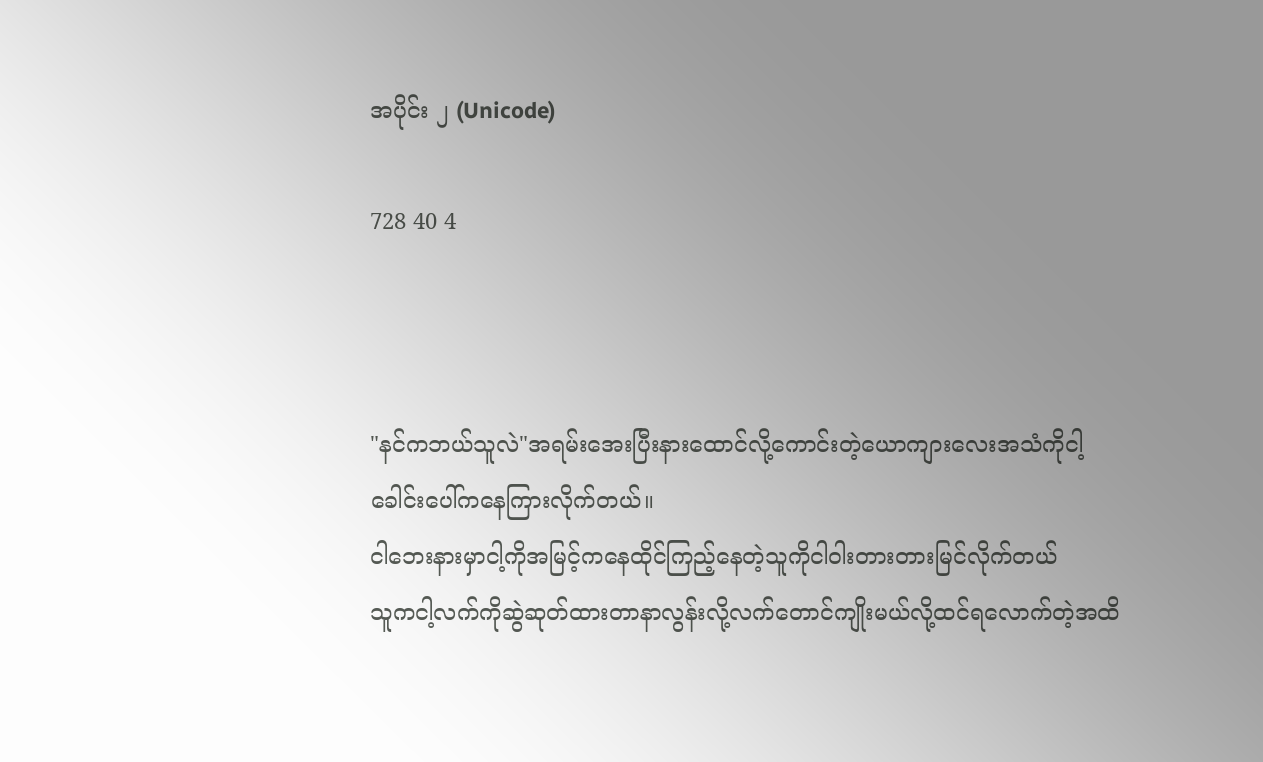အပိုင်း ၂ (Unicode)

728 40 4



"နင်ကဘယ်သူလဲ"အရမ်းအေးပြီးနားထောင်လို့ကောင်းတဲ့ယောကျားလေးအသံကိုငါ့ခေါင်းပေါ်ကနေကြားလိုက်တယ်။
ငါဘေးနားမှာငါ့ကိုအမြင့်ကနေထိုင်ကြည့်နေတဲ့သူကိုငါဝါးတားတားမြင်လိုက်တယ်
သူကငါ့လက်ကိုဆွဲဆုတ်ထားတာနာလွန်းလို့လက်တောင်ကျိုးမယ်လို့ထင်ရလောက်တဲ့အထိ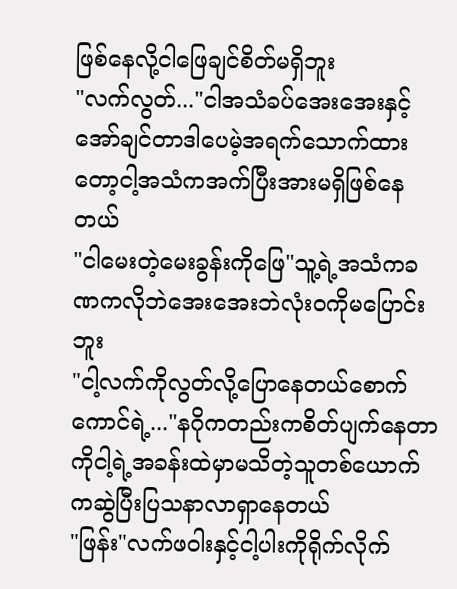ဖြစ်နေလို့ငါဖြေချင်စိတ်မရှိဘူး
"လက်လွတ်..."ငါအသံခပ်အေးအေးနှင့်အော်ချင်တာဒါပေမဲ့အရက်သောက်ထားတော့ငါ့အသံကအက်ပြီးအားမရှိဖြစ်နေတယ်
"ငါမေးတဲ့မေးခွန်းကိုဖြေ"သူ့ရဲ့အသံကခဏကလိုဘဲအေးအေးဘဲလုံးဝကိုမပြောင်းဘူး
"ငါ့လက်ကိုလွတ်လို့ပြောနေတယ်စောက်ကောင်ရဲ့..."နဂိုကတည်းကစိတ်ပျက်နေတာကိုငါ့ရဲ့အခန်းထဲမှာမသိတဲ့သူတစ်ယောက်ကဆွဲပြီးပြသနာလာရှာနေတယ်
"ဖြန်း"လက်ဖဝါးနှင့်ငါ့ပါးကိုရိုက်လိုက်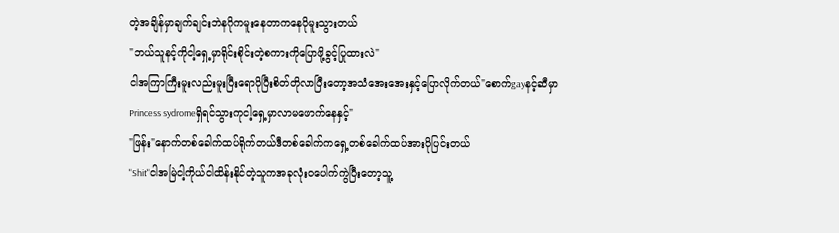တဲ့အချိန်မှာချက်ချင်းဘဲနဂိုကမူးနေတာကနေပိုမူးသွားတယ်
"ဘယ်သူနင့်ကိုငါ့ရှေ့မှာရိုင်းစိုင်းတဲ့စကားကိုပြောဖို့ခွင့်ပြုထားလဲ"
ငါအကြာကြီးမူးလည်းမူးပြီးရောပိုပြီးစိတ်တိုလာပြီးတော့အသံအေးအေးနှင့်ပြောလိုက်တယ်"စောက်gayနင့်ဆီမှာPrincess sydromeရှိရင်သွားကုငါ့ရှေ့မှာလာမဖောက်နေနှင့်"
"ဖြန်း"နောက်တစ်ခေါက်ထပ်ရိုက်တယ်ဒီတစ်ခေါက်ကရှေ့တစ်ခေါက်ထပ်အားပိုပြင်းတယ်
"Shit"ငါအမြဲငါ့ကိုယ်ငါထိန်းနိုင်တဲ့သူကအခုလုံးဝပေါက်ကွဲပြီးတော့သူ့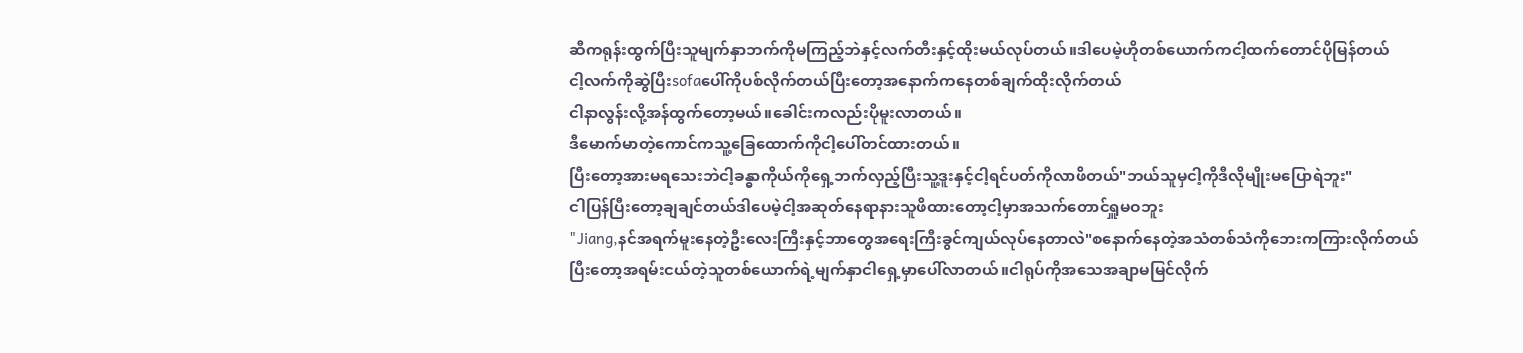ဆီကရုန်းထွက်ပြီးသူမျက်နှာဘက်ကိုမကြည့်ဘဲနှင့်လက်တီးနှင့်ထိုးမယ်လုပ်တယ်။ဒါပေမဲ့ဟိုတစ်ယောက်ကငါ့ထက်တောင်ပိုမြန်တယ်
ငါ့လက်ကိုဆွဲပြီးsofaပေါ်ကိုပစ်လိုက်တယ်ပြီးတော့အနောက်ကနေတစ်ချက်ထိုးလိုက်တယ်
ငါနာလွန်းလို့အန်ထွက်တော့မယ်။ခေါင်းကလည်းပိုမူးလာတယ်။
ဒီမောက်မာတဲ့ကောင်ကသူ့ခြေထောက်ကိုငါ့ပေါ်တင်ထားတယ်။
ပြီးတော့အားမရသေးဘဲငါ့ခန္ဓာကိုယ်ကိုရှေ့ဘက်လှည့်ပြီးသူ့ဒူးနှင့်ငါ့ရင်ပတ်ကိုလာဖိတယ်"ဘယ်သူမှငါ့ကိုဒီလိုမျိုးမပြောရဲဘူး"
ငါပြန်ပြီးတော့ချချင်တယ်ဒါပေမဲ့ငါ့အဆုတ်နေရာနားသူဖိထားတော့ငါ့မှာအသက်တောင်ရှူမဝဘူး
"Jiang,နင်အရက်မူးနေတဲ့ဦးလေးကြီးနှင့်ဘာတွေအရေးကြီးခွင်ကျယ်လုပ်နေတာလဲ"စနောက်နေတဲ့အသံတစ်သံကိုဘေးကကြားလိုက်တယ်
ပြီးတော့အရမ်းငယ်တဲ့သူတစ်ယောက်ရဲ့မျက်နှာငါရှေ့မှာပေါ်လာတယ်။ငါရုပ်ကိုအသေအချာမမြင်လိုက်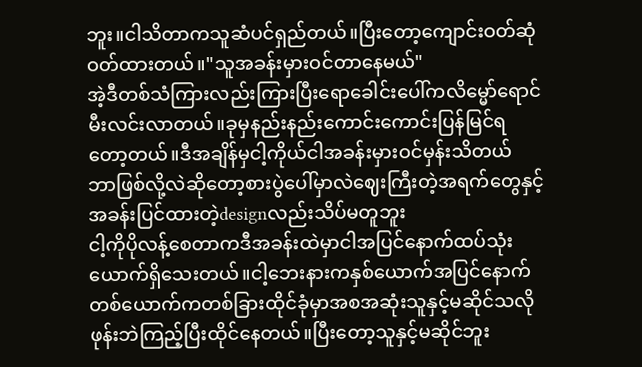ဘူး။ငါသိတာကသူဆံပင်ရှည်တယ်။ပြီးတော့ကျောင်းဝတ်ဆုံဝတ်ထားတယ်။"သူအခန်းမှားဝင်တာနေမယ်"
အဲ့ဒီတစ်သံကြားလည်းကြားပြီးရောခေါင်းပေါ်ကလိမ္မော်ရောင်မီးလင်းလာတယ်။ခုမှနည်းနည်းကောင်းကောင်းပြန်မြင်ရတော့တယ်။ဒီအချိန်မှငါ့ကိုယ်ငါအခန်းမှားဝင်မှန်းသိတယ်
ဘာဖြစ်လို့လဲဆိုတော့စားပွဲပေါ်မှာလဲဈေးကြီးတဲ့အရက်တွေနှင့်အခန်းပြင်ထားတဲ့designလည်းသိပ်မတူဘူး
ငါ့ကိုပိုလန့်စေတာကဒီအခန်းထဲမှာငါအပြင်နောက်ထပ်သုံးယောက်ရှိသေးတယ်။ငါ့ဘေးနားကနှစ်ယောက်အပြင်နောက်တစ်ယောက်ကတစ်ခြားထိုင်ခုံမှာအစအဆုံးသူနှင့်မဆိုင်သလိုဖုန်းဘဲကြည့်ပြီးထိုင်နေတယ်။ပြီးတော့သူနှင့်မဆိုင်ဘူး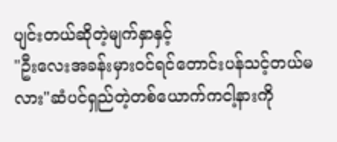ပျင်းတယ်ဆိုတဲ့မျက်နှာနှင့်
"ဦးလေးအခန်းမှားဝင်ရင်တောင်းပန်သင့်တယ်မလား"ဆံပင်ရှည်တဲ့တစ်ယောက်ကငါ့နားကို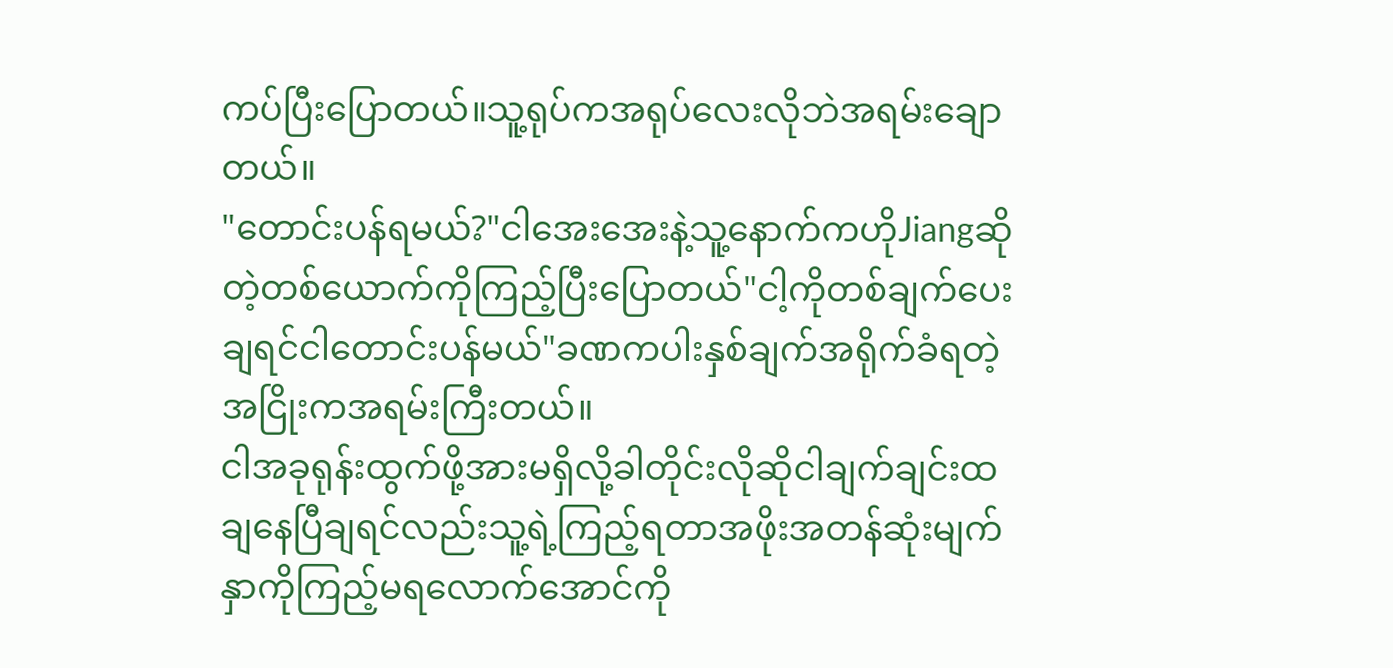ကပ်ပြီးပြောတယ်။သူ့ရုပ်ကအရုပ်လေးလိုဘဲအရမ်းချောတယ်။
"တောင်းပန်ရမယ်?"ငါအေးအေးနဲ့သူ့နောက်ကဟိုJiangဆိုတဲ့တစ်ယောက်ကိုကြည့်ပြီးပြောတယ်"ငါ့ကိုတစ်ချက်ပေးချရင်ငါတောင်းပန်မယ်"ခဏကပါးနှစ်ချက်အရိုက်ခံရတဲ့အငြိုးကအရမ်းကြီးတယ်။
ငါအခုရုန်းထွက်ဖို့အားမရှိလို့ခါတိုင်းလိုဆိုငါချက်ချင်းထချနေပြီချရင်လည်းသူ့ရဲ့ကြည့်ရတာအဖိုးအတန်ဆုံးမျက်နှာကိုကြည့်မရလောက်အောင်ကို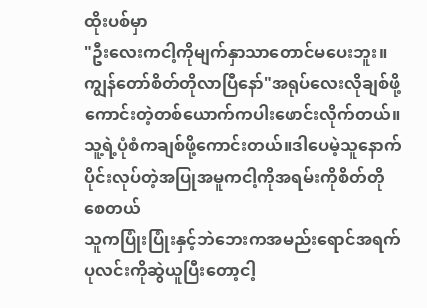ထိုးပစ်မှာ
"ဦးလေးကငါ့ကိုမျက်နှာသာတောင်မပေးဘူး။ကျွန်တော်စိတ်တိုလာပြီနော်"အရုပ်လေးလိုချစ်ဖို့ကောင်းတဲ့တစ်ယောက်ကပါးဖောင်းလိုက်တယ်။သူ့ရဲ့ပုံစံကချစ်ဖို့ကောင်းတယ်။ဒါပေမဲ့သူနောက်ပိုင်းလုပ်တဲ့အပြုအမူကငါ့ကိုအရမ်းကိုစိတ်တိုစေတယ်
သူကပြုံးပြုံးနှင့်ဘဲဘေးကအမည်းရောင်အရက်ပုလင်းကိုဆွဲယူပြီးတော့ငါ့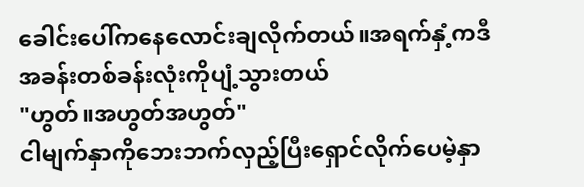ခေါင်းပေါ်ကနေလောင်းချလိုက်တယ်။အရက်နှံ့ကဒီအခန်းတစ်ခန်းလုံးကိုပျံ့သွားတယ်
"ဟွတ်။အဟွတ်အဟွတ်"
ငါမျက်နှာကိုဘေးဘက်လှည့်ပြီးရှောင်လိုက်ပေမဲ့နှာ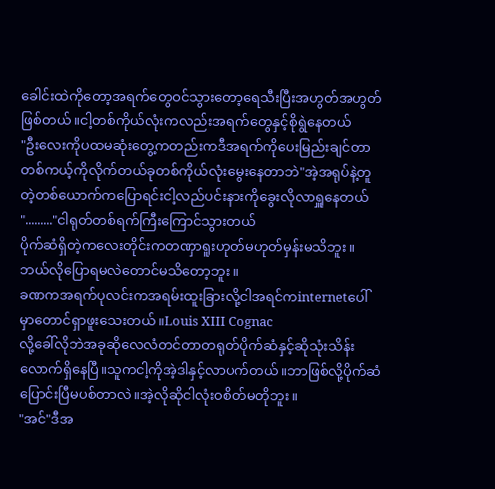ခေါင်းထဲကိုတော့အရက်တွေဝင်သွားတော့ရေသီးပြီးအဟွတ်အဟွတ်ဖြစ်တယ်။ငါ့တစ်ကိုယ်လုံးကလည်းအရက်တွေနှင့်စိုရွဲနေတယ်
"ဦးလေးကိုပထမဆုံးတွေ့ကတည်းကဒီအရက်ကိုပေးမြည်းချင်တာတစ်ကယ့်ကိုလိုက်တယ်ခုတစ်ကိုယ်လုံးမွေးနေတာဘဲ"အဲ့အရုပ်နဲ့တူတဲ့တစ်ယောက်ကပြောရင်းငါ့လည်ပင်းနားကိုခွေးလိုလာရှူနေတယ်
"........."ငါရုတ်တစ်ရက်ကြီးကြောင်သွားတယ်
ပိုက်ဆံရှိတဲ့ကလေးတိုင်းကတဏှာရူးဟုတ်မဟုတ်မှန်းမသိဘူး။ဘယ်လိုပြောရမလဲတောင်မသိတော့ဘူး။
ခဏကအရက်ပုလင်းကအရမ်းထူးခြားလို့ငါအရင်ကinternetပေါ်မှာတောင်ရှာဖူးသေးတယ်။Louis XIII Cognac
လို့ခေါ်လိုဘဲအခုဆိုလေလံတင်တာတရုတ်ပိုက်ဆံနှင့်ဆိုသုံးသိန်းလောက်ရှိနေပြီ။သူကငါ့ကိုအဲ့ဒါနှင့်လာပက်တယ်။ဘာဖြစ်လို့ပိုက်ဆံပြောင်းပြီမပစ်တာလဲ။အဲ့လိုဆိုငါလုံးဝစိတ်မတိုဘူး။
"အင်"ဒီအ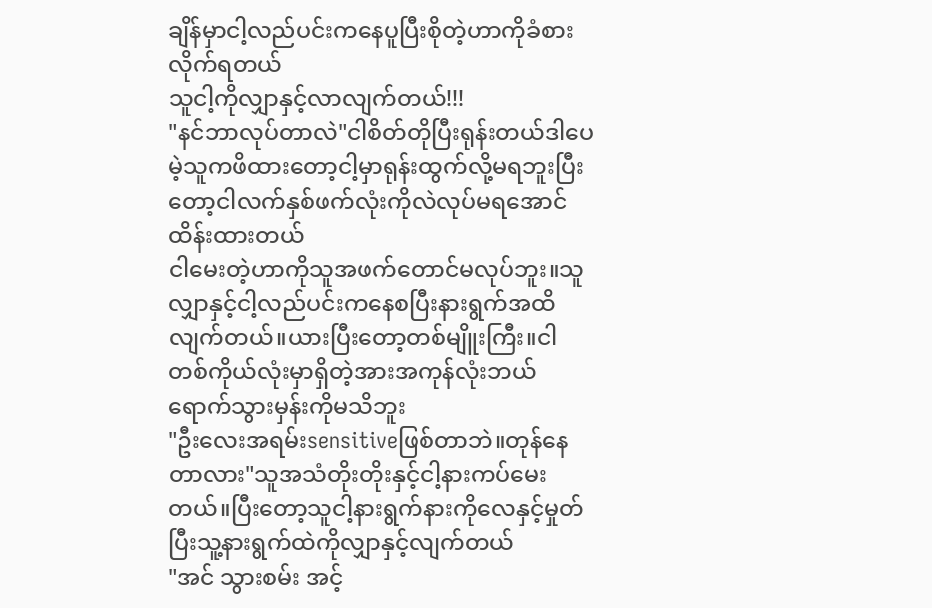ချိန်မှာငါ့လည်ပင်းကနေပူပြီးစိုတဲ့ဟာကိုခံစားလိုက်ရတယ်
သူငါ့ကိုလျှာနှင့်လာလျက်တယ်!!!
"နင်ဘာလုပ်တာလဲ"ငါစိတ်တိုပြီးရုန်းတယ်ဒါပေမဲ့သူကဖိထားတော့ငါ့မှာရုန်းထွက်လို့မရဘူးပြီးတော့ငါလက်နှစ်ဖက်လုံးကိုလဲလုပ်မရအောင်ထိန်းထားတယ်
ငါမေးတဲ့ဟာကိုသူအဖက်တောင်မလုပ်ဘူး။သူလျှာနှင့်ငါ့လည်ပင်းကနေစပြီးနားရွက်အထိလျက်တယ်။ယားပြီးတော့တစ်မျိူးကြီး။ငါတစ်ကိုယ်လုံးမှာရှိတဲ့အားအကုန်လုံးဘယ်ရောက်သွားမှန်းကိုမသိဘူး
"ဦးလေးအရမ်းsensitiveဖြစ်တာဘဲ။တုန်နေတာလား"သူအသံတိုးတိုးနှင့်ငါ့နားကပ်မေးတယ်။ပြီးတော့သူငါ့နားရွက်နားကိုလေနှင့်မှုတ်ပြီးသူ့နားရွက်ထဲကိုလျှာနှင့်လျက်တယ်
"အင် သွားစမ်း အင့်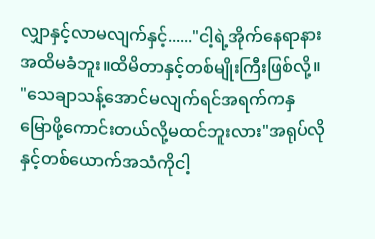လျှာနှင့်လာမလျက်နှင့်......"ငါ့ရဲ့အိုက်နေရာနားအထိမခံဘူး။ထိမိတာနှင့်တစ်မျိုးကြီးဖြစ်လို့။
"သေချာသန့်အောင်မလျက်ရင်အရက်ကနှမြောဖို့ကောင်းတယ်လို့မထင်ဘူးလား"အရုပ်လိုနှင့်တစ်ယောက်အသံကိုငါ့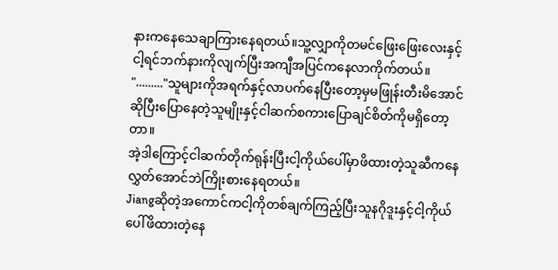နားကနေသေချာကြားနေရတယ်။သူ့လျှာကိုတမင်ဖြေးဖြေးလေးနှင့်ငါ့ရင်ဘက်နားကိုလျက်ပြီးအကျီအပြင်ကနေလာကိုက်တယ်။
"........."သူများကိုအရက်နှင့်လာပက်နေပြီးတော့မှမဖြုန်းတီးမိအောင်ဆိုပြီးပြောနေတဲ့သူမျိုးနှင့်ငါဆက်စကားပြောချင်စိတ်ကိုမရှိတော့တာ။
အဲ့ဒါကြောင့်ငါဆက်တိုက်ရုန်းပြီးငါ့ကိုယ်ပေါ်မှာဖိထားတဲ့သူဆီကနေလွှတ်အောင်ဘဲကြိုးစားနေရတယ်။
Jiangဆိုတဲ့အကောင်ကငါ့ကိုတစ်ချက်ကြည့်ပြီးသူနဂိုဒူးနှင့်ငါ့ကိုယ်ပေါ်ဖိထားတဲ့နေ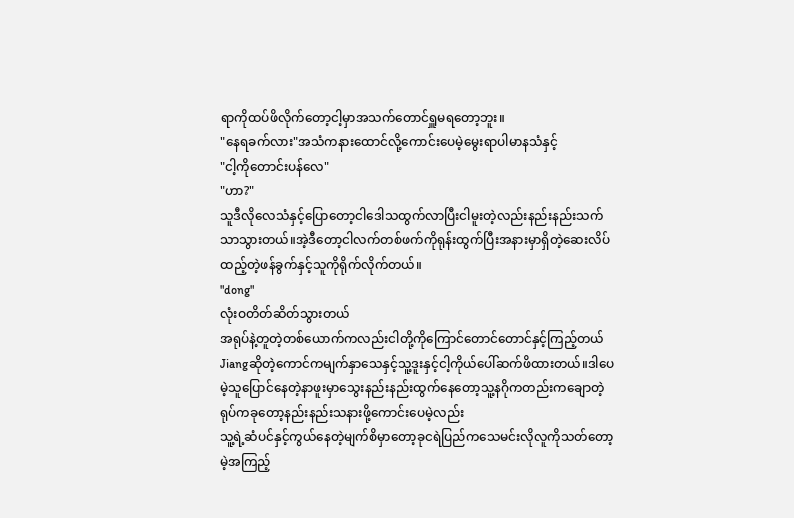ရာကိုထပ်ဖိလိုက်တော့ငါ့မှာအသက်တောင်ရှူမရတော့ဘူး။
"နေရခက်လား"အသံကနားထောင်လို့ကောင်းပေမဲ့မွေးရာပါမာနသံနှင့်
"ငါ့ကိုတောင်းပန်လေ"
"ဟာ?"
သူဒီလိုလေသံနှင့်ပြောတော့ငါဒေါသထွက်လာပြီးငါမူးတဲ့လည်းနည်းနည်းသက်သာသွားတယ်။အဲ့ဒီတော့ငါလက်တစ်ဖက်ကိုရုန်းထွက်ပြီးအနားမှာရှိတဲ့ဆေးလိပ်ထည့်တဲ့ဖန်ခွက်နှင့်သူကိုရိုက်လိုက်တယ်။
"dong"
လုံးဝတိတ်ဆိတ်သွားတယ်
အရုပ်နဲ့တူတဲ့တစ်ယောက်ကလည်းငါတို့ကိုကြောင်တောင်တောင်နှင့်ကြည့်တယ်
Jiangဆိုတဲ့ကောင်ကမျက်နှာသေနှင့်သူ့ဒူးနှင့်ငါ့ကိုယ်ပေါ်ဆက်ဖိထားတယ်။ဒါပေမဲ့သူပြောင်နေတဲ့နာဖူးမှာသွေးနည်းနည်းထွက်နေတော့သူ့နဂိုကတည်းကချောတဲ့ရုပ်ကခုတော့နည်းနည်းသနားဖို့ကောင်းပေမဲ့လည်း
သူ့ရဲ့ဆံပင်နှင့်ကွယ်နေတဲ့မျက်စိမှာတော့ခုငရဲပြည်ကသေမင်းလိုလူကိုသတ်တော့မဲ့အကြည့်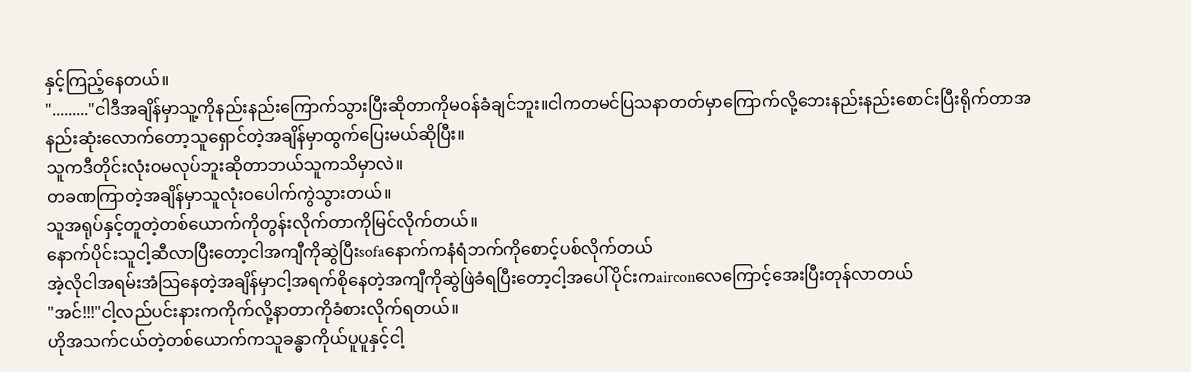နှင့်ကြည့်နေတယ်။
"........."ငါဒီအချိန်မှာသူ့ကိုနည်းနည်းကြောက်သွားပြီးဆိုတာကိုမဝန်ခံချင်ဘူး။ငါကတမင်ပြသနာတတ်မှာကြောက်လို့ဘေးနည်းနည်းစောင်းပြီးရိုက်တာအနည်းဆုံးလောက်တော့သူရှောင်တဲ့အချိန်မှာထွက်ပြေးမယ်ဆိုပြီး။
သူကဒီတိုင်းလုံးဝမလုပ်ဘူးဆိုတာဘယ်သူကသိမှာလဲ။
တခဏကြာတဲ့အချိန်မှာသူလုံးဝပေါက်ကွဲသွားတယ်။
သူအရုပ်နှင့်တူတဲ့တစ်ယောက်ကိုတွန်းလိုက်တာကိုမြင်လိုက်တယ်။
နောက်ပိုင်းသူငါ့ဆီလာပြီးတော့ငါအကျီကိုဆွဲပြီးsofaနောက်ကနံရံဘက်ကိုစောင့်ပစ်လိုက်တယ်
အဲ့လိုငါအရမ်းအံသြနေတဲ့အချိန်မှာငါ့အရက်စိုနေတဲ့အကျီကိုဆွဲဖြဲခံရပြီးတော့ငါ့အပေါ်ပိုင်းကairconလေကြောင့်အေးပြီးတုန်လာတယ်
"အင်!!!"ငါ့လည်ပင်းနားကကိုက်လို့နာတာကိုခံစားလိုက်ရတယ်။
ဟိုအသက်ငယ်တဲ့တစ်ယောက်ကသူခန္ဓာကိုယ်ပူပူနှင့်ငါ့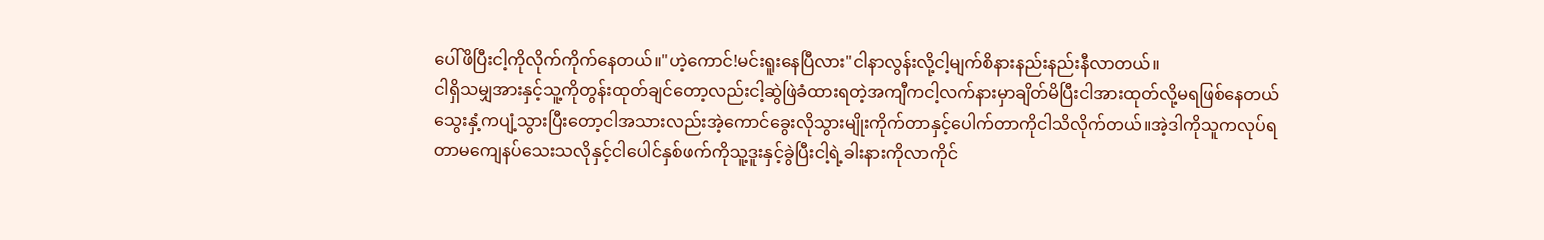ပေါ်ဖိပြီးငါ့ကိုလိုက်ကိုက်နေတယ်။"ဟဲ့ကောင်!မင်းရူးနေပြီလား"ငါနာလွန်းလို့ငါ့မျက်စိနားနည်းနည်းနီလာတယ်။
ငါရှိသမျှအားနှင့်သူ့ကိုတွန်းထုတ်ချင်တော့လည်းငါ့ဆွဲဖြဲခံထားရတဲ့အကျီကငါ့လက်နားမှာချိတ်မိပြီးငါအားထုတ်လို့မရဖြစ်နေတယ်
သွေးနှံ့ကပျံ့သွားပြီးတော့ငါအသားလည်းအဲ့ကောင်ခွေးလိုသွားမျိုးကိုက်တာနှင့်ပေါက်တာကိုငါသိလိုက်တယ်။အဲ့ဒါကိုသူကလုပ်ရတာမကျေနပ်သေးသလိုနှင့်ငါပေါင်နှစ်ဖက်ကိုသူ့ဒူးနှင့်ခွဲပြီးငါ့ရဲ့ခါးနားကိုလာကိုင်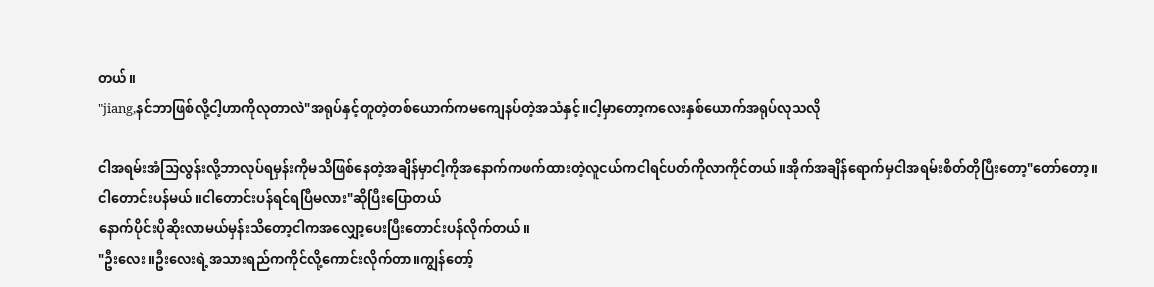တယ်။
"jiang,နင်ဘာဖြစ်လို့ငါ့ဟာကိုလုတာလဲ"အရုပ်နှင့်တူတဲ့တစ်ယောက်ကမကျေနပ်တဲ့အသံနှင့်။ငါ့မှာတော့ကလေးနှစ်ယောက်အရုပ်လုသလို

ငါအရမ်းအံသြလွန်းလို့ဘာလုပ်ရမှန်းကိုမသိဖြစ်နေတဲ့အချိန်မှာငါ့ကိုအနောက်ကဖက်ထားတဲ့လူငယ်ကငါရင်ပတ်ကိုလာကိုင်တယ်။အိုက်အချိန်ရောက်မှငါအရမ်းစိတ်တိုပြီးတော့"တော်တော့။ငါတောင်းပန်မယ်။ငါတောင်းပန်ရင်ရပြီမလား"ဆိုပြီးပြောတယ်
နောက်ပိုင်းပိုဆိုးလာမယ်မှန်းသိတော့ငါကအလျှော့ပေးပြီးတောင်းပန်လိုက်တယ်။
"ဦးလေး။ဦးလေးရဲ့အသားရည်ကကိုင်လို့ကောင်းလိုက်တာ။ကျွန်တော့်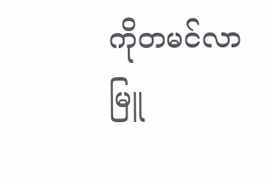ကိုတမင်လာမြူ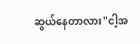ဆွယ်နေတာလား"ငါ့အ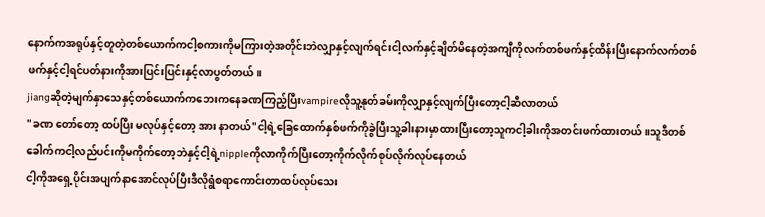နောက်ကအရုပ်နှင့်တူတဲ့တစ်ယောက်ကငါ့စကားကိုမကြားတဲ့အတိုင်းဘဲလျှာနှင့်လျက်ရင်းငါ့လက်နှင့်ချိတ်မိနေတဲ့အကျီကိုလက်တစ်ဖက်နှင့်ထိန်းပြီးနောက်လက်တစ်ဖက်နှင့်ငါ့ရင်ပတ်နားကိုအားပြင်းပြင်းနှင့်လာပွတ်တယ်။
jiangဆိုတဲ့မျက်နှာသေနှင့်တစ်ယောက်ကဘေးကနေခဏကြည့်ပြီးvampireလိုသူ့နုတ်ခမ်းကိုလျှာနှင့်လျက်ပြီးတော့ငါ့ဆီလာတယ်
"ခဏ တော်တော့ ထပ်ပြီး မလုပ်နှင့်တော့ အား နာတယ်"ငါ့ရဲ့ခြေထောက်နှစ်ဖက်ကိုခွဲပြီးသူ့ခါးနားမှာထားပြီးတော့သူကငါ့ခါးကိုအတင်းဖက်ထားတယ်။သူဒီတစ်ခေါက်ကငါ့လည်ပင်းကိုမကိုက်တော့ဘဲနှင့်ငါ့ရဲ့nippleကိုလာကိုက်ပြီးတော့ကိုက်လိုက်စုပ်လိုက်လုပ်နေတယ်
ငါ့ကိုအရှေ့ပိုင်းအပျက်နာအောင်လုပ်ပြီးဒီလိုရွံစရာကောင်းတာထပ်လုပ်သေး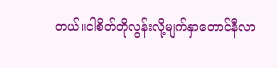တယ်။ငါစိတ်တိုလွန်းလို့မျက်နှာတောင်နီလာ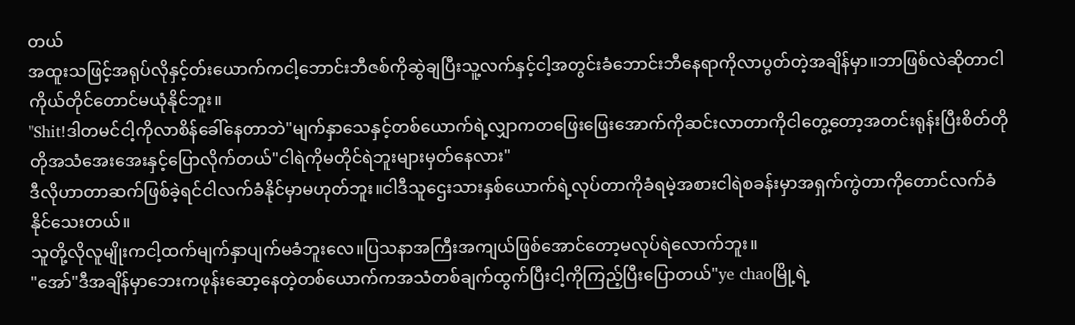တယ်
အထူးသဖြင့်အရုပ်လိုနှင့်တ်းယောက်ကငါ့ဘောင်းဘီဇစ်ကိုဆွဲချပြီးသူ့လက်နှင့်ငါ့အတွင်းခံဘောင်းဘီနေရာကိုလာပွတ်တဲ့အချိန်မှာ။ဘာဖြစ်လဲဆိုတာငါကိုယ်တိုင်တောင်မယုံနိုင်ဘူး။
"Shit!ဒါတမင်ငါ့ကိုလာစိန်ခေါ်နေတာဘဲ"မျက်နှာသေနှင့်တစ်ယောက်ရဲ့လျှာကတဖြေးဖြေးအောက်ကိုဆင်းလာတာကိုငါတွေ့တော့အတင်းရုန်းပြီးစိတ်တိုတိုအသံအေးအေးနှင့်ပြောလိုက်တယ်"ငါရဲကိုမတိုင်ရဲဘူးများမှတ်နေလား"
ဒီလိုဟာတာဆက်ဖြစ်ခဲ့ရင်ငါလက်ခံနိုင်မှာမဟုတ်ဘူး။ငါဒီသူဌေးသားနှစ်ယောက်ရဲ့လုပ်တာကိုခံရမဲ့အစားငါရဲစခန်းမှာအရှက်ကွဲတာကိုတောင်လက်ခံနိုင်သေးတယ်။
သူတို့လိုလူမျိုးကငါ့ထက်မျက်နှာပျက်မခံဘူးလေ။ပြသနာအကြီးအကျယ်ဖြစ်အောင်တော့မလုပ်ရဲလောက်ဘူး။
"အော်"ဒီအချိန်မှာဘေးကဖုန်းဆော့နေတဲ့တစ်ယောက်ကအသံတစ်ချက်ထွက်ပြီးငါ့ကိုကြည့်ပြီးပြောတယ်"ye chaoမြို့ရဲ့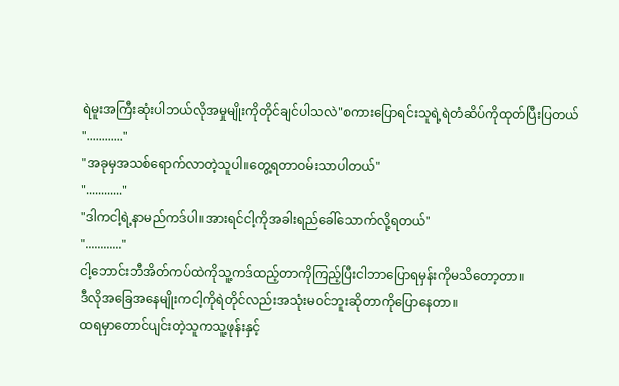ရဲမူးအကြီးဆုံးပါဘယ်လိုအမှုမျိုးကိုတိုင်ချင်ပါသလဲ"စကားပြောရင်းသူရဲ့ရဲတံဆိပ်ကိုထုတ်ပြီးပြတယ်
"............"
"အခုမှအသစ်ရောက်လာတဲ့သူပါ။တွေ့ရတာဝမ်းသာပါတယ်"
"............"
"ဒါကငါ့ရဲ့နာမည်ကဒ်ပါ။အားရင်ငါ့ကိုအခါးရည်ခေါ်သောက်လို့ရတယ်"
"............"
ငါ့ဘောင်းဘီအိတ်ကပ်ထဲကိုသူ့ကဒ်ထည့်တာကိုကြည့်ပြီးငါဘာပြောရမှန်းကိုမသိတော့တာ။
ဒီလိုအခြေအနေမျိုးကငါ့ကိုရဲတိုင်လည်းအသုံးမဝင်ဘူးဆိုတာကိုပြောနေတာ။
ထရမှာတောင်ပျင်းတဲ့သူကသူ့ဖုန်းနှင့်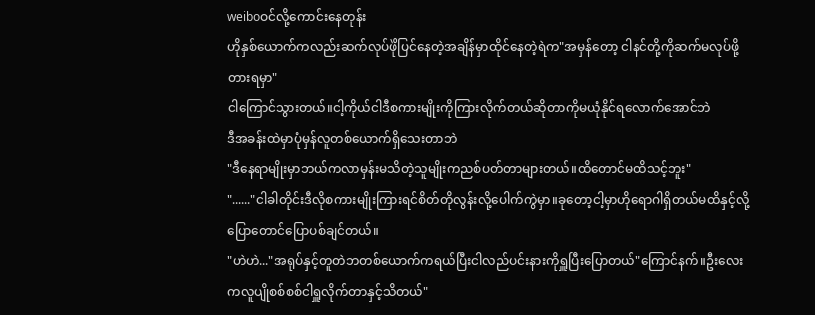weiboဝင်လို့ကောင်းနေတုန်း
ဟိုနှစ်ယောက်ကလည်းဆက်လုပ်ဖိုဲပြင်နေတဲ့အချိန်မှာထိုင်နေတဲ့ရဲက"အမှန်တော့ ငါနင်တို့ကိုဆက်မလုပ်ဖို့တားရမှာ"
ငါကြောင်သွားတယ်။ငါ့ကိုယ်ငါဒီစကားမျိုးကိုကြားလိုက်တယ်ဆိုတာကိုမယုံနိုင်ရလောက်အောင်ဘဲ
ဒီအခန်းထဲမှာပုံမှန်လူတစ်ယောက်ရှိသေးတာဘဲ
"ဒီနေရာမျိုးမှာဘယ်ကလာမှန်းမသိတဲ့သူမျိုးကညစ်ပတ်တာများတယ်။ထိတောင်မထိသင့်ဘူး"
"......"ငါခါတိုင်းဒီလိုစကားမျိုးကြားရင်စိတ်တိုလွန်းလို့ပေါက်ကွဲမှာ။ခုတော့ငါ့မှာဟိုရောဂါရှိတယ်မထိနှင့်လို့ပြောတောင်ပြောပစ်ချင်တယ်။
"ဟဲဟဲ..."အရုပ်နှင့်တူတဲဘတစ်ယောက်ကရယ်ပြီးငါလည်ပင်းနားကိုရှူပြီးပြောတယ်"ကြောင်နက်။ဦးလေးကလူပျိုစစ်စစ်ငါရှူလိုက်တာနှင့်သိတယ်"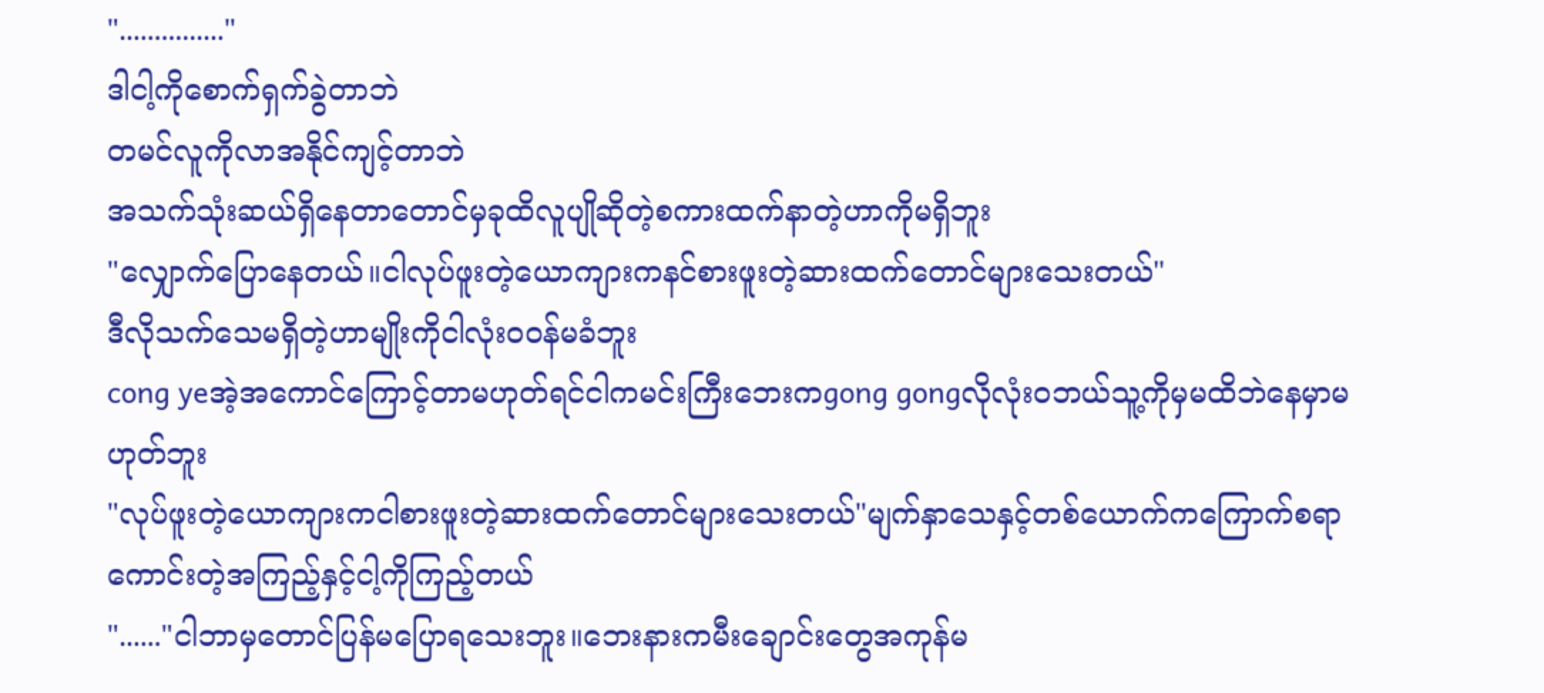"..............."
ဒါငါ့ကိုစောက်ရှက်ခွဲတာဘဲ
တမင်လူကိုလာအနိုင်ကျင့်တာဘဲ
အသက်သုံးဆယ်ရှိနေတာတောင်မှခုထိလူပျိုဆိုတဲ့စကားထက်နာတဲ့ဟာကိုမရှိဘူး
"လျှောက်ပြောနေတယ်။ငါလုပ်ဖူးတဲ့ယောကျားကနင်စားဖူးတဲ့ဆားထက်တောင်များသေးတယ်"
ဒီလိုသက်သေမရှိတဲ့ဟာမျိုးကိုငါလုံးဝဝန်မခံဘူး
cong yeအဲ့အကောင်ကြောင့်တာမဟုတ်ရင်ငါကမင်းကြီးဘေးကgong gongလိုလုံးဝဘယ်သူ့ကိုမှမထိဘဲနေမှာမဟုတ်ဘူး
"လုပ်ဖူးတဲ့ယောကျားကငါစားဖူးတဲ့ဆားထက်တောင်များသေးတယ်"မျက်နှာသေနှင့်တစ်ယောက်ကကြောက်စရာကောင်းတဲ့အကြည့်နှင့်ငါ့ကိုကြည့်တယ်
"......"ငါဘာမှတောင်ပြန်မပြောရသေးဘူး။ဘေးနားကမီးချောင်းတွေအကုန်မ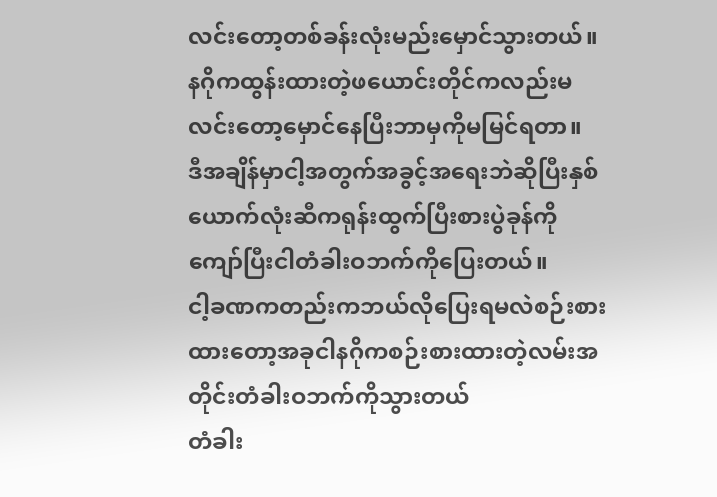လင်းတော့တစ်ခန်းလုံးမည်းမှောင်သွားတယ်။နဂိုကထွန်းထားတဲ့ဖယောင်းတိုင်ကလည်းမလင်းတော့မှောင်နေပြီးဘာမှကိုမမြင်ရတာ။
ဒီအချိန်မှာငါ့အတွက်အခွင့်အရေးဘဲဆိုပြီးနှစ်ယောက်လုံးဆီကရုန်းထွက်ပြီးစားပွဲခုန်ကိုကျော်ပြီးငါတံခါးဝဘက်ကိုပြေးတယ်။
ငါ့ခဏကတည်းကဘယ်လိုပြေးရမလဲစဉ်းစားထားတော့အခုငါနဂိုကစဉ်းစားထားတဲ့လမ်းအတိုင်းတံခါးဝဘက်ကိုသွားတယ်
တံခါး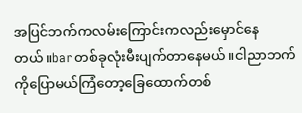အပြင်ဘက်ကလမ်းကြောင်းကလည်းမှောင်နေတယ်။barတစ်ခုလုံးမီးပျက်တာနေမယ်။ငါညာဘက်ကိုပြောမယ်ကြံတော့ခြေထောက်တစ်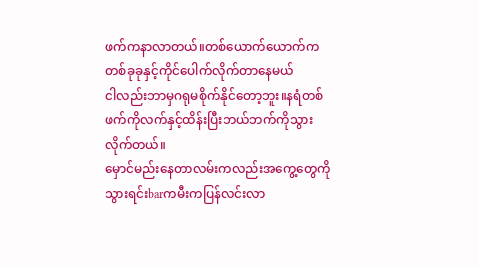ဖက်ကနာလာတယ်။တစ်ယောက်ယောက်ကတစ်ခုခုနှင့်ကိုင်ပေါက်လိုက်တာနေမယ်
ငါလည်းဘာမှဂရုမစိုက်နိုင်တော့ဘူး။နရံတစ်ဖက်ကိုလက်နှင့်ထိန်းပြီးဘယ်ဘက်ကိုသွားလိုက်တယ်။
မှောင်မည်းနေတာလမ်းကလည်းအကွေ့တွေကိုသွားရင်းbarကမီးကပြန်လင်းလာ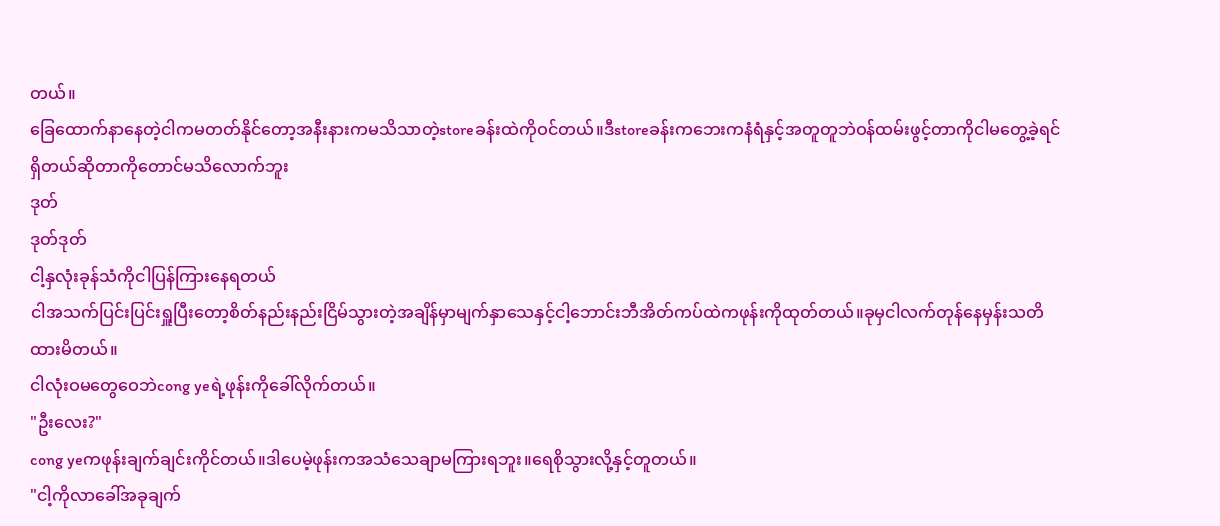တယ်။
ခြေထောက်နာနေတဲ့ငါကမတတ်နိုင်တော့အနီးနားကမသိသာတဲ့storeခန်းထဲကိုဝင်တယ်။ဒီstoreခန်းကဘေးကနံရံနှင့်အတူတူဘဲဝန်ထမ်းဖွင့်တာကိုငါမတွေ့ခဲ့ရင်ရှိတယ်ဆိုတာကိုတောင်မသိလောက်ဘူး
ဒုတ်
ဒုတ်ဒုတ်
ငါ့နှလုံးခုန်သံကိုငါပြန်ကြားနေရတယ်
ငါအသက်ပြင်းပြင်းရှူပြီးတော့စိတ်နည်းနည်းငြိမ်သွားတဲ့အချိန်မှာမျက်နှာသေနှင့်ငါ့ဘောင်းဘီအိတ်ကပ်ထဲကဖုန်းကိုထုတ်တယ်။ခုမှငါလက်တုန်နေမှန်းသတိထားမိတယ်။
ငါလုံးဝမတွေဝေဘဲcong yeရဲ့ဖုန်းကိုခေါ်လိုက်တယ်။
"ဦးလေး?"
cong yeကဖုန်းချက်ချင်းကိုင်တယ်။ဒါပေမဲ့ဖုန်းကအသံသေချာမကြားရဘူး။ရေစိုသွားလို့နှင့်တူတယ်။
"ငါ့ကိုလာခေါ်အခုချက်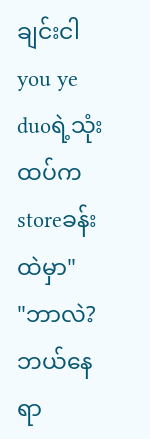ချင်းငါyou ye duoရဲ့သုံးထပ်ကstoreခန်းထဲမှာ"
"ဘာလဲ?ဘယ်နေရာ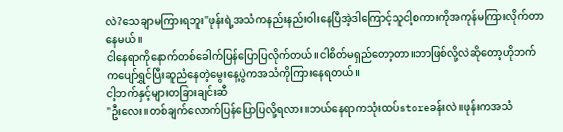လဲ?သေချာမကြားရဘူး"ဖုန်းရဲ့အသံကနည်းနည်းဝါးနေပြီအဲ့ဒါကြောင့်သူငါ့စကားကိုအကုန်မကြားလိုက်တာနေမယ်။
ငါနေရာကိုနောက်တစ်ခေါက်ပြန်ပြောပြလိုက်တယ်။ငါစိတ်မရှည်တော့တာ။ဘာဖြစ်လို့လဲဆိုတော့ဟိုဘက်ကပျော်ရွှင်ပြီးဆူညံနေတဲ့မွေးနေ့ပွဲကအသံကိုကြားနေရတယ်။
ငါ့ဘက်နှင့်များတခြားချင်းဆီ
"ဦးလေး။တစ်ချက်လောက်ပြန်ပြောပြလို့ရလား။ဘယ်နေရာကသုံးထပ်storeခန်းလဲ။ဖုန်းကအသံ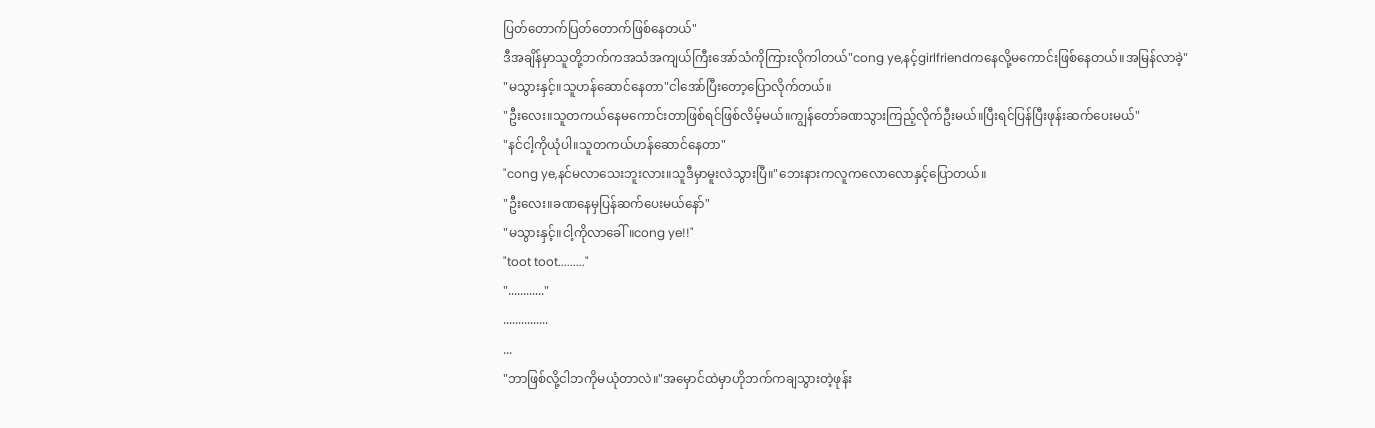ပြတ်တောက်ပြတ်တောက်ဖြစ်နေတယ်"
ဒီအချိန်မှာသူတို့ဘက်ကအသံအကျယ်ကြီးအော်သံကိုကြားလိုကါတယ်"cong ye,နင့်girlfriendကနေလို့မကောင်းဖြစ်နေတယ်။အမြန်လာခဲ့"
"မသွားနှင့်။သူဟန်ဆောင်နေတာ"ငါအော်ပြီးတော့ပြောလိုက်တယ်။
"ဦးလေး။သူတကယ်နေမကောင်းတာဖြစ်ရင်ဖြစ်လိမ့်မယ်။ကျွန်တော်ခဏသွားကြည့်လိုက်ဦးမယ်။ပြီးရင်ပြန်ပြီးဖုန်းဆက်ပေးမယ်"
"နင်ငါ့ကိုယုံပါ။သူတကယ်ဟန်ဆောင်နေတာ"
"cong ye,နင်မလာသေးဘူးလား။သူဒီမှာမူးလဲသွားပြီ။"ဘေးနားကလူကလောလောနှင့်ပြောတယ်။
"ဦးလေး။ခဏနေမှပြန်ဆက်ပေးမယ်နော်"
"မသွားနှင့်။ငါ့ကိုလာခေါ်။cong ye!!"
"toot toot........."
"............"
...............
...
"ဘာဖြစ်လို့ငါဘကိုမယုံတာလဲ။"အမှောင်ထဲမှာဟိုဘက်ကချသွားတဲ့ဖုန်း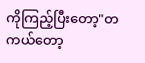ကိုကြည့်ပြီးတော့"တကယ်တော့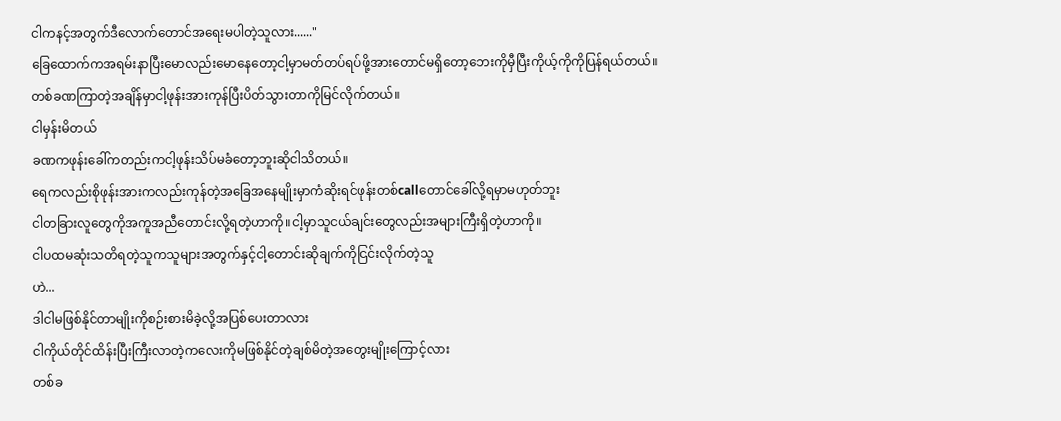ငါကနင့်အတွက်ဒီလောက်တောင်အရေးမပါတဲ့သူလား......"
ခြေထောက်ကအရမ်းနာပြီးမောလည်းမောနေတော့ငါ့မှာမတ်တပ်ရပ်ဖို့အားတောင်မရှိတော့ဘေးကိုမှီပြီးကိုယ့်ကိုကိုပြန်ရယ်တယ်။
တစ်ခဏကြာတဲ့အချိန်မှာငါ့ဖုန်းအားကုန်ပြီးပိတ်သွားတာကိုမြင်လိုက်တယ်။
ငါမှန်းမိတယ်
ခဏကဖုန်းခေါ်ကတည်းကငါ့ဖုန်းသိပ်မခံတော့ဘူးဆိုငါသိတယ်။
ရေကလည်းစိုဖုန်းအားကလည်းကုန်တဲ့အခြေအနေမျိုးမှာကံဆိုးရင်ဖုန်းတစ်callတောင်ခေါ်လို့ရမှာမဟုတ်ဘူး
ငါတခြားလူတွေကိုအကူအညီတောင်းလို့ရတဲ့ဟာကို။ငါ့မှာသူငယ်ချင်းတွေလည်းအများကြီးရှိတဲ့ဟာကို။
ငါပထမဆုံးသတိရတဲ့သူကသူများအတွက်နှင့်ငါ့တောင်းဆိုချက်ကိုငြင်းလိုက်တဲ့သူ
ဟဲ...
ဒါငါမဖြစ်နိုင်တာမျိုးကိုစဉ်းစားမိခဲ့လို့အပြစ်ပေးတာလား
ငါကိုယ်တိုင်ထိန်းပြီးကြီးလာတဲ့ကလေးကိုမဖြစ်နိုင်တဲ့ချစ်မိတဲ့အတွေးမျိုးကြောင့်လား
တစ်ခ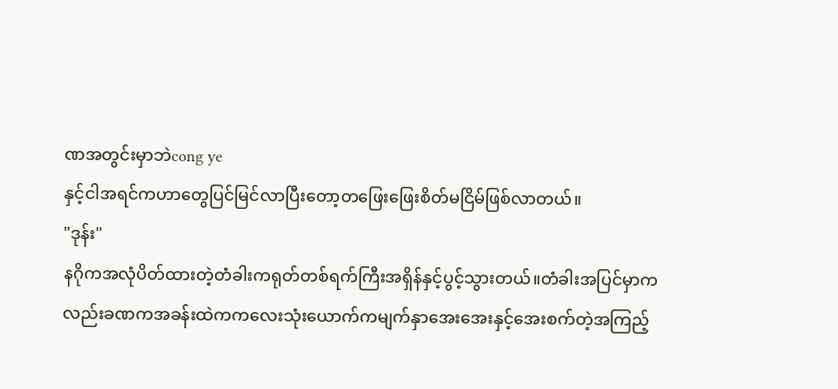ဏအတွင်းမှာဘဲcong ye
နှင့်ငါအရင်ကဟာတွေပြင်မြင်လာပြီးတော့တဖြေးဖြေးစိတ်မငြိမ်ဖြစ်လာတယ်။
"ဒုန်း"
နဂိုကအလုံပိတ်ထားတဲ့တံခါးကရုတ်တစ်ရက်ကြီးအရှိန်နှင့်ပွင့်သွားတယ်။တံခါးအပြင်မှာကလည်းခဏကအခန်းထဲကကလေးသုံးယောက်ကမျက်နှာအေးအေးနှင့်အေးစက်တဲ့အကြည့်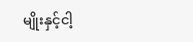မျိုးနှင့်ငါ့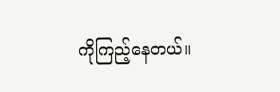ကိုကြည့်နေတယ်။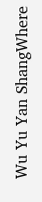Wu Yu Yan ShangWhere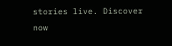stories live. Discover now